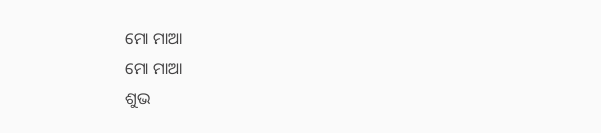ମୋ ମାଆ
ମୋ ମାଆ
ଶୁଭ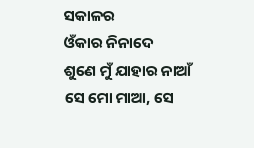ସକାଳର
ଓଁକାର ନିନାଦେ
ଶୁଣେ ମୁଁ ଯାହାର ନାଆଁ
ସେ ମୋ ମାଆ, ସେ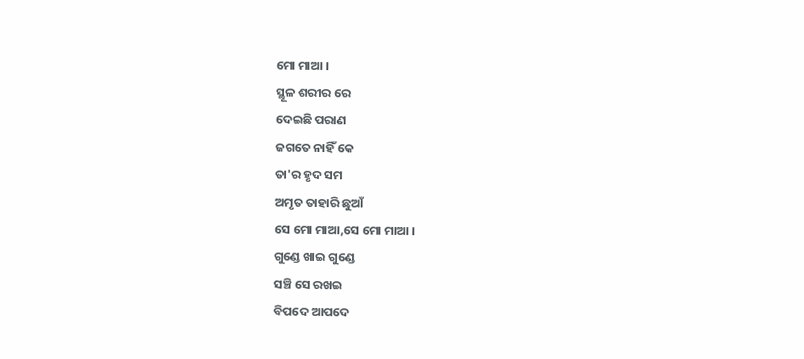ମୋ ମାଆ ।
ସ୍ଥୂଳ ଶରୀର ରେ
ଦେଇଛି ପରାଣ
ଜଗତେ ନାହିଁ କେ
ତା'ର ହୃଦ ସମ
ଅମୃତ ତାହାରି ଛୁଆଁ
ସେ ମୋ ମାଆ,ସେ ମୋ ମାଆ ।
ଗୁଣ୍ଡେ ଖାଇ ଗୁଣ୍ଡେ
ସଞ୍ଚି ସେ ରଖଇ
ବିପଦେ ଆପଦେ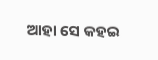ଆହା ସେ କହଇ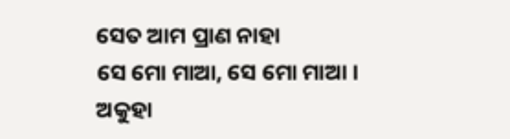ସେତ ଆମ ପ୍ରାଣ ନାହା
ସେ ମୋ ମାଆ, ସେ ମୋ ମାଆ ।
ଅକୁହା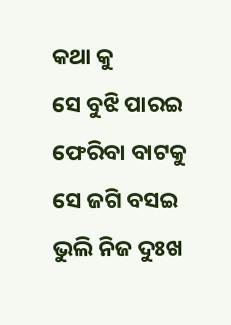କଥା କୁ
ସେ ବୁଝି ପାରଇ
ଫେରିବା ବାଟକୁ
ସେ ଜଗି ବସଇ
ଭୁଲି ନିଜ ଦୁଃଖ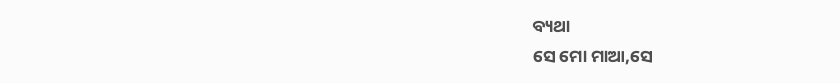ବ୍ୟଥା
ସେ ମୋ ମାଆ,ସେ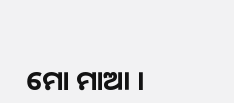ମୋ ମାଆ ।